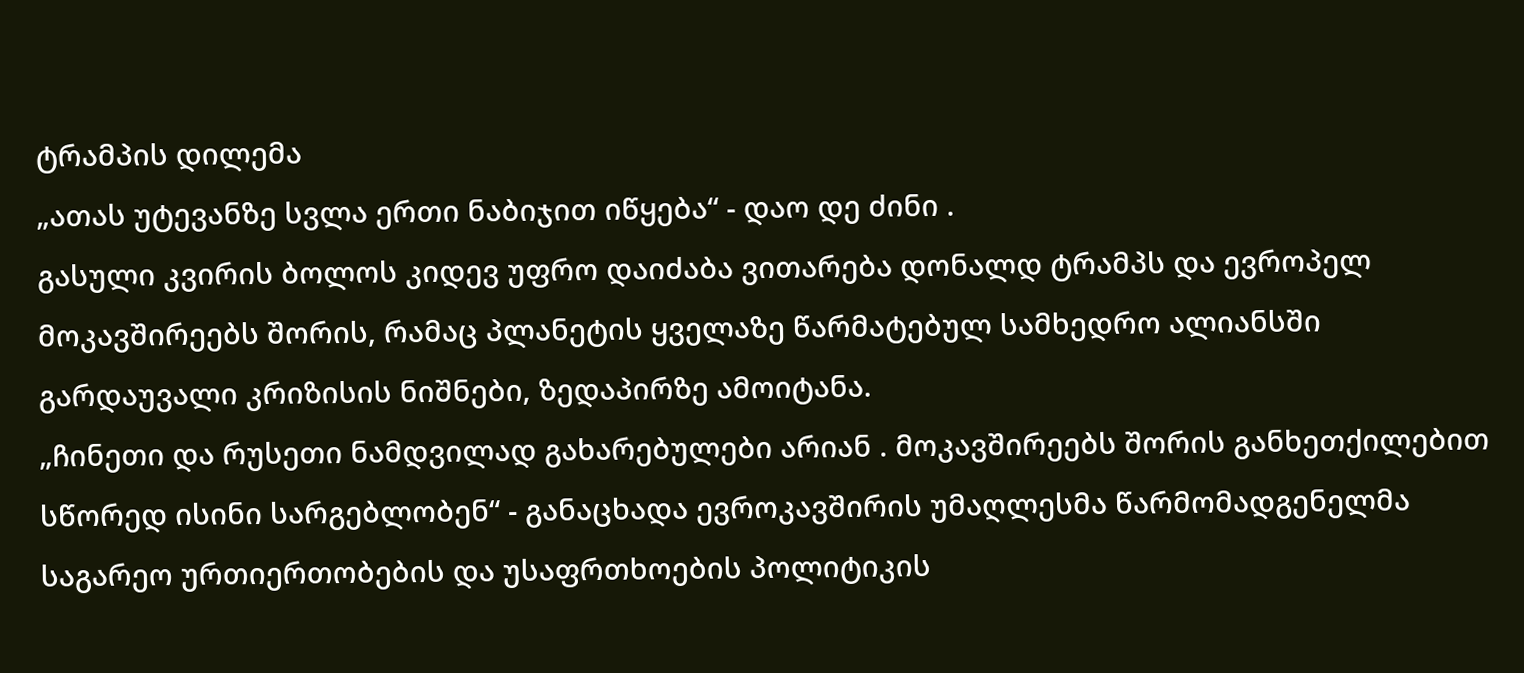ტრამპის დილემა
„ათას უტევანზე სვლა ერთი ნაბიჯით იწყება“ - დაო დე ძინი .
გასული კვირის ბოლოს კიდევ უფრო დაიძაბა ვითარება დონალდ ტრამპს და ევროპელ მოკავშირეებს შორის, რამაც პლანეტის ყველაზე წარმატებულ სამხედრო ალიანსში გარდაუვალი კრიზისის ნიშნები, ზედაპირზე ამოიტანა.
„ჩინეთი და რუსეთი ნამდვილად გახარებულები არიან . მოკავშირეებს შორის განხეთქილებით სწორედ ისინი სარგებლობენ“ - განაცხადა ევროკავშირის უმაღლესმა წარმომადგენელმა საგარეო ურთიერთობების და უსაფრთხოების პოლიტიკის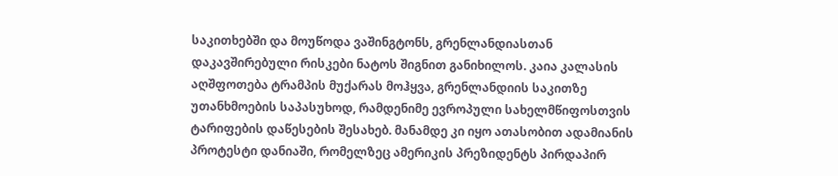საკითხებში და მოუწოდა ვაშინგტონს, გრენლანდიასთან დაკავშირებული რისკები ნატოს შიგნით განიხილოს. კაია კალასის აღშფოთება ტრამპის მუქარას მოჰყვა, გრენლანდიის საკითზე უთანხმოების საპასუხოდ, რამდენიმე ევროპული სახელმწიფოსთვის ტარიფების დაწესების შესახებ. მანამდე კი იყო ათასობით ადამიანის პროტესტი დანიაში, რომელზეც ამერიკის პრეზიდენტს პირდაპირ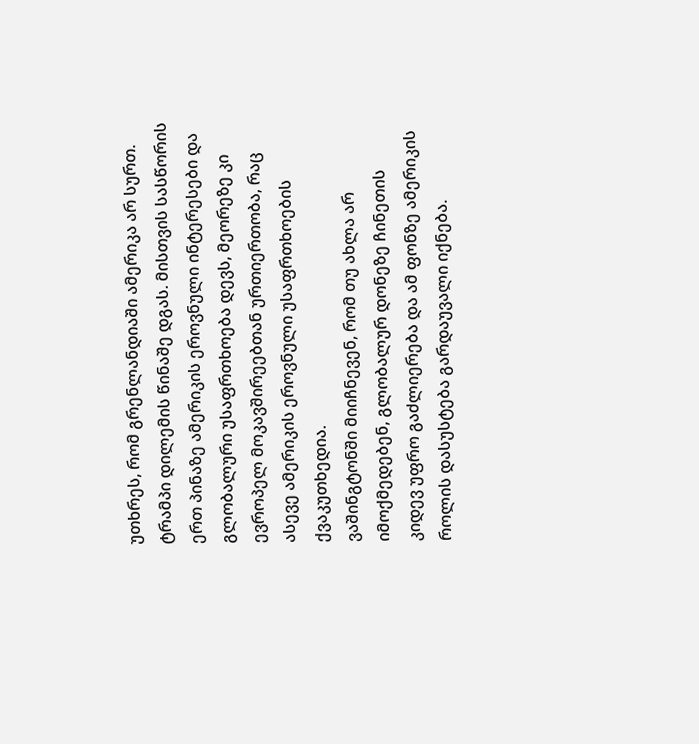უთხრეს, რომ გრენლანდიაში ამერიკა არ სურთ.
ტრამპი დილემის წინაშე დგას. მისთვის სასწორის ერთ პინაზე ამერიკის ეროვნული ინტერესები და გლობალური უსაფრთხოება დევს, მეორეზე კი ევროპელ მოკავშირეებთან ურთიერთობა, რაც ასევე ამერიკის ეროვნული უსაფრთხოების ქვაკუთხედია.
ვაშინგტონში მიიჩნევენ, რომ თუ ახლა არ იმოქმედებენ, გლობალურ დონეზე ჩინეთის კიდევ უფრო გაძლიერება და ამ ფონზე ამერიკის როლის დასუსტება გარდაუვალი იქნება.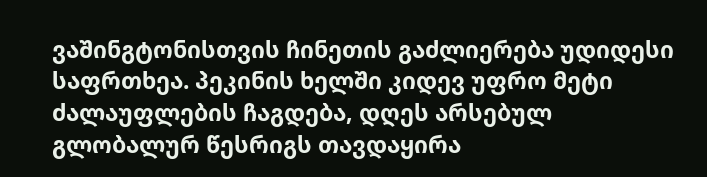ვაშინგტონისთვის ჩინეთის გაძლიერება უდიდესი საფრთხეა. პეკინის ხელში კიდევ უფრო მეტი ძალაუფლების ჩაგდება, დღეს არსებულ გლობალურ წესრიგს თავდაყირა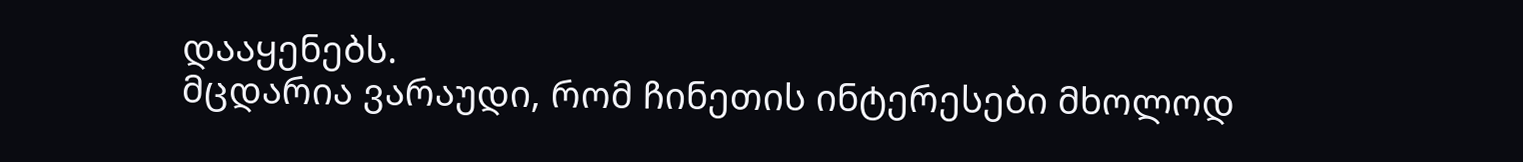დააყენებს.
მცდარია ვარაუდი, რომ ჩინეთის ინტერესები მხოლოდ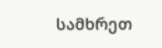სამხრეთ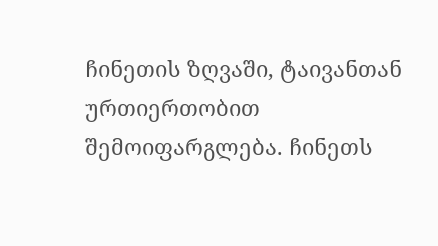ჩინეთის ზღვაში, ტაივანთან ურთიერთობით შემოიფარგლება. ჩინეთს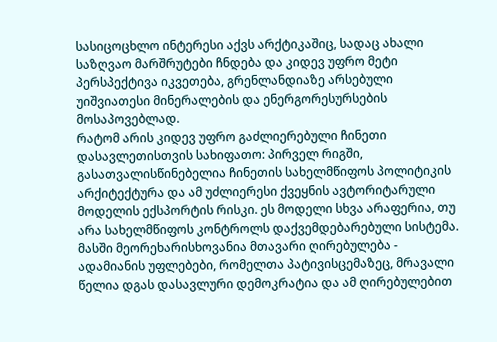სასიცოცხლო ინტერესი აქვს არქტიკაშიც, სადაც ახალი საზღვაო მარშრუტები ჩნდება და კიდევ უფრო მეტი პერსპექტივა იკვეთება, გრენლანდიაზე არსებული უიშვიათესი მინერალების და ენერგორესურსების მოსაპოვებლად.
რატომ არის კიდევ უფრო გაძლიერებული ჩინეთი დასავლეთისთვის სახიფათო: პირველ რიგში, გასათვალისწინებელია ჩინეთის სახელმწიფოს პოლიტიკის არქიტექტურა და ამ უძლიერესი ქვეყნის ავტორიტარული მოდელის ექსპორტის რისკი. ეს მოდელი სხვა არაფერია, თუ არა სახელმწიფოს კონტროლს დაქვემდებარებული სისტემა. მასში მეორეხარისხოვანია მთავარი ღირებულება - ადამიანის უფლებები, რომელთა პატივისცემაზეც, მრავალი წელია დგას დასავლური დემოკრატია და ამ ღირებულებით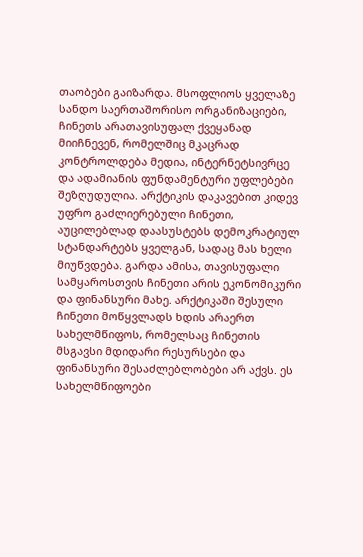თაობები გაიზარდა. მსოფლიოს ყველაზე სანდო საერთაშორისო ორგანიზაციები, ჩინეთს არათავისუფალ ქვეყანად მიიჩნევენ, რომელშიც მკაცრად კონტროლდება მედია, ინტერნეტსივრცე და ადამიანის ფუნდამენტური უფლებები შეზღუდულია. არქტიკის დაკავებით კიდევ უფრო გაძლიერებული ჩინეთი, აუცილებლად დაასუსტებს დემოკრატიულ სტანდარტებს ყველგან, სადაც მას ხელი მიუწვდება. გარდა ამისა, თავისუფალი სამყაროსთვის ჩინეთი არის ეკონომიკური და ფინანსური მახე. არქტიკაში შესული ჩინეთი მოწყვლადს ხდის არაერთ სახელმწიფოს, რომელსაც ჩინეთის მსგავსი მდიდარი რესურსები და ფინანსური შესაძლებლობები არ აქვს. ეს სახელმწიფოები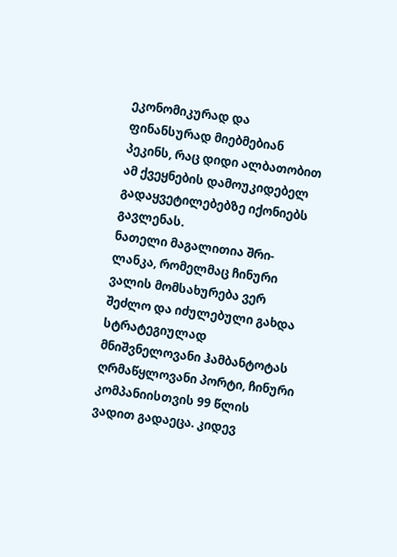ეკონომიკურად და ფინანსურად მიებმებიან პეკინს, რაც დიდი ალბათობით ამ ქვეყნების დამოუკიდებელ გადაყვეტილებებზე იქონიებს გავლენას.
ნათელი მაგალითია შრი-ლანკა, რომელმაც ჩინური ვალის მომსახურება ვერ შეძლო და იძულებული გახდა სტრატეგიულად მნიშვნელოვანი ჰამბანტოტას ღრმაწყლოვანი პორტი, ჩინური კომპანიისთვის 99 წლის ვადით გადაეცა. კიდევ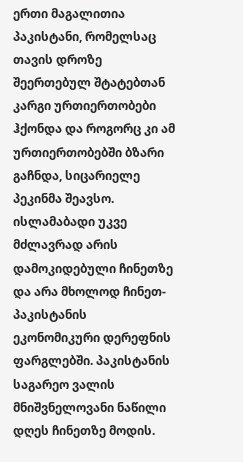ერთი მაგალითია პაკისტანი, რომელსაც თავის დროზე შეერთებულ შტატებთან კარგი ურთიერთობები ჰქონდა და როგორც კი ამ ურთიერთობებში ბზარი გაჩნდა, სიცარიელე პეკინმა შეავსო. ისლამაბადი უკვე მძლავრად არის დამოკიდებული ჩინეთზე და არა მხოლოდ ჩინეთ-პაკისტანის ეკონომიკური დერეფნის ფარგლებში. პაკისტანის საგარეო ვალის მნიშვნელოვანი ნაწილი დღეს ჩინეთზე მოდის.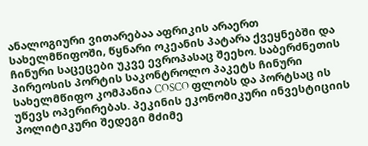ანალოგიური ვითარებაა აფრიკის არაერთ სახელმწიფოში, წყნარი ოკეანის პატარა ქვეყნებში და ჩინური საცეცები უკვე ევროპასაც შეეხო. საბერძნეთის პირეოსის პორტის საკონტროლო პაკეტს ჩინური სახელმწიფო კომპანია COSCO ფლობს და პორტსაც ის უწევს ოპერირებას. პეკინის ეკონომიკური ინვესტიციის პოლიტიკური შედეგი მძიმე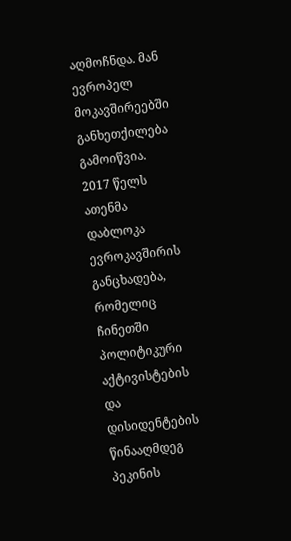აღმოჩნდა. მან ევროპელ მოკავშირეებში განხეთქილება გამოიწვია. 2017 წელს ათენმა დაბლოკა ევროკავშირის განცხადება, რომელიც ჩინეთში პოლიტიკური აქტივისტების და დისიდენტების წინააღმდეგ პეკინის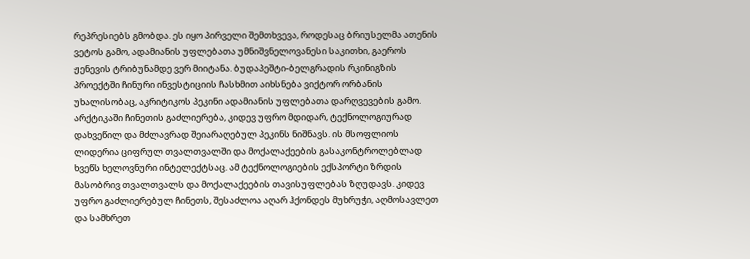რეპრესიებს გმობდა. ეს იყო პირველი შემთხვევა, როდესაც ბრიუსელმა ათენის ვეტოს გამო, ადამიანის უფლებათა უმნიშვნელოვანესი საკითხი, გაეროს ჟენევის ტრიბუნამდე ვერ მიიტანა. ბუდაპეშტი-ბელგრადის რკინიგზის პროექტში ჩინური ინვესტიციის ჩასხმით აიხსნება ვიქტორ ორბანის უხალისობაც, აკრიტიკოს პეკინი ადამიანის უფლებათა დარღვევების გამო.
არქტიკაში ჩინეთის გაძლიერება, კიდევ უფრო მდიდარ, ტექნოლოგიურად დახვეწილ და მძლავრად შეიარაღებულ პეკინს ნიშნავს. ის მსოფლიოს ლიდერია ციფრულ თვალთვალში და მოქალაქეების გასაკონტროლებლად ხვეწს ხელოვნური ინტელექტსაც. ამ ტექნოლოგიების ექსპორტი ზრდის მასობრივ თვალთვალს და მოქალაქეების თავისუფლებას ზღუდავს. კიდევ უფრო გაძლიერებულ ჩინეთს, შესაძლოა აღარ ჰქონდეს მუხრუჭი, აღმოსავლეთ და სამხრეთ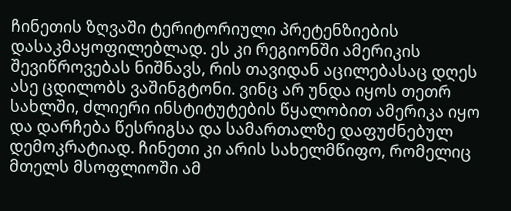ჩინეთის ზღვაში ტერიტორიული პრეტენზიების დასაკმაყოფილებლად. ეს კი რეგიონში ამერიკის შევიწროვებას ნიშნავს, რის თავიდან აცილებასაც დღეს ასე ცდილობს ვაშინგტონი. ვინც არ უნდა იყოს თეთრ სახლში, ძლიერი ინსტიტუტების წყალობით ამერიკა იყო და დარჩება წესრიგსა და სამართალზე დაფუძნებულ დემოკრატიად. ჩინეთი კი არის სახელმწიფო, რომელიც მთელს მსოფლიოში ამ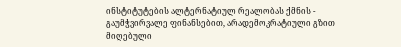ინსტიტუტების ალტერნატიულ რეალობას ქმნის - გაუმჭვირვალე ფინანსებით, არადემოკრატიული გზით მიღებული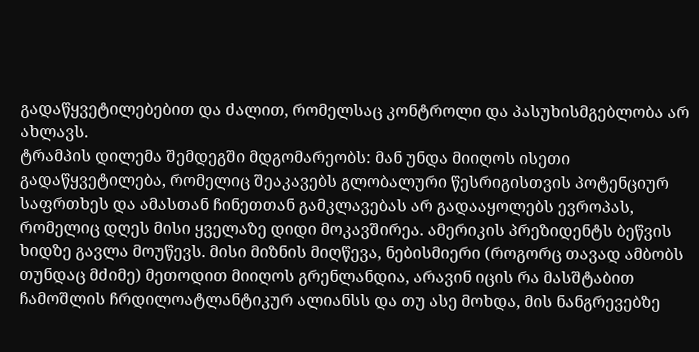გადაწყვეტილებებით და ძალით, რომელსაც კონტროლი და პასუხისმგებლობა არ ახლავს.
ტრამპის დილემა შემდეგში მდგომარეობს: მან უნდა მიიღოს ისეთი გადაწყვეტილება, რომელიც შეაკავებს გლობალური წესრიგისთვის პოტენციურ საფრთხეს და ამასთან ჩინეთთან გამკლავებას არ გადააყოლებს ევროპას, რომელიც დღეს მისი ყველაზე დიდი მოკავშირეა. ამერიკის პრეზიდენტს ბეწვის ხიდზე გავლა მოუწევს. მისი მიზნის მიღწევა, ნებისმიერი (როგორც თავად ამბობს თუნდაც მძიმე) მეთოდით მიიღოს გრენლანდია, არავინ იცის რა მასშტაბით ჩამოშლის ჩრდილოატლანტიკურ ალიანსს და თუ ასე მოხდა, მის ნანგრევებზე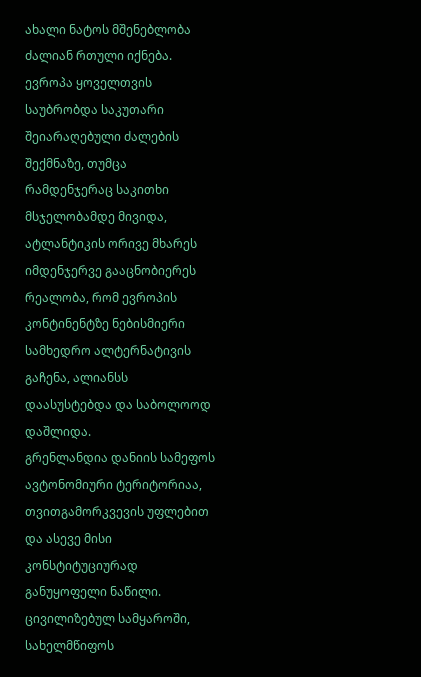ახალი ნატოს მშენებლობა ძალიან რთული იქნება. ევროპა ყოველთვის საუბრობდა საკუთარი შეიარაღებული ძალების შექმნაზე, თუმცა რამდენჯერაც საკითხი მსჯელობამდე მივიდა, ატლანტიკის ორივე მხარეს იმდენჯერვე გააცნობიერეს რეალობა, რომ ევროპის კონტინენტზე ნებისმიერი სამხედრო ალტერნატივის გაჩენა, ალიანსს დაასუსტებდა და საბოლოოდ დაშლიდა.
გრენლანდია დანიის სამეფოს ავტონომიური ტერიტორიაა, თვითგამორკვევის უფლებით და ასევე მისი კონსტიტუციურად განუყოფელი ნაწილი. ცივილიზებულ სამყაროში, სახელმწიფოს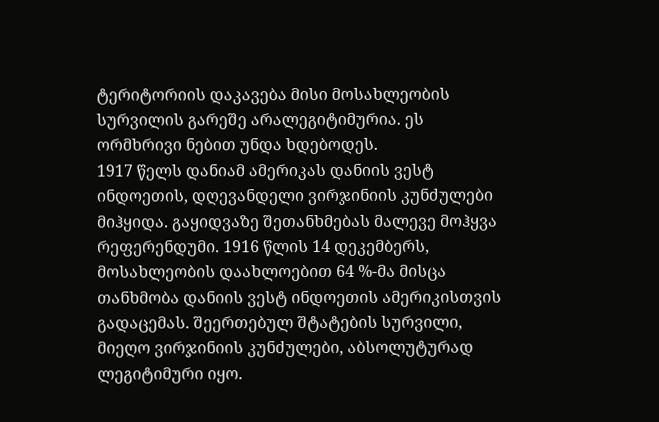ტერიტორიის დაკავება მისი მოსახლეობის სურვილის გარეშე არალეგიტიმურია. ეს ორმხრივი ნებით უნდა ხდებოდეს.
1917 წელს დანიამ ამერიკას დანიის ვესტ ინდოეთის, დღევანდელი ვირჯინიის კუნძულები მიჰყიდა. გაყიდვაზე შეთანხმებას მალევე მოჰყვა რეფერენდუმი. 1916 წლის 14 დეკემბერს, მოსახლეობის დაახლოებით 64 %-მა მისცა თანხმობა დანიის ვესტ ინდოეთის ამერიკისთვის გადაცემას. შეერთებულ შტატების სურვილი, მიეღო ვირჯინიის კუნძულები, აბსოლუტურად ლეგიტიმური იყო.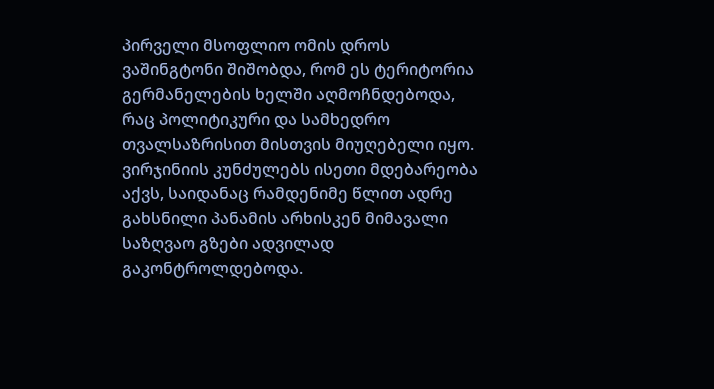პირველი მსოფლიო ომის დროს ვაშინგტონი შიშობდა, რომ ეს ტერიტორია გერმანელების ხელში აღმოჩნდებოდა, რაც პოლიტიკური და სამხედრო თვალსაზრისით მისთვის მიუღებელი იყო. ვირჯინიის კუნძულებს ისეთი მდებარეობა აქვს, საიდანაც რამდენიმე წლით ადრე გახსნილი პანამის არხისკენ მიმავალი საზღვაო გზები ადვილად გაკონტროლდებოდა.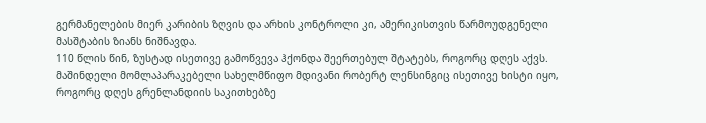გერმანელების მიერ კარიბის ზღვის და არხის კონტროლი კი, ამერიკისთვის წარმოუდგენელი მასშტაბის ზიანს ნიშნავდა.
110 წლის წინ, ზუსტად ისეთივე გამოწვევა ჰქონდა შეერთებულ შტატებს, როგორც დღეს აქვს. მაშინდელი მომლაპარაკებელი სახელმწიფო მდივანი რობერტ ლენსინგიც ისეთივე ხისტი იყო, როგორც დღეს გრენლანდიის საკითხებზე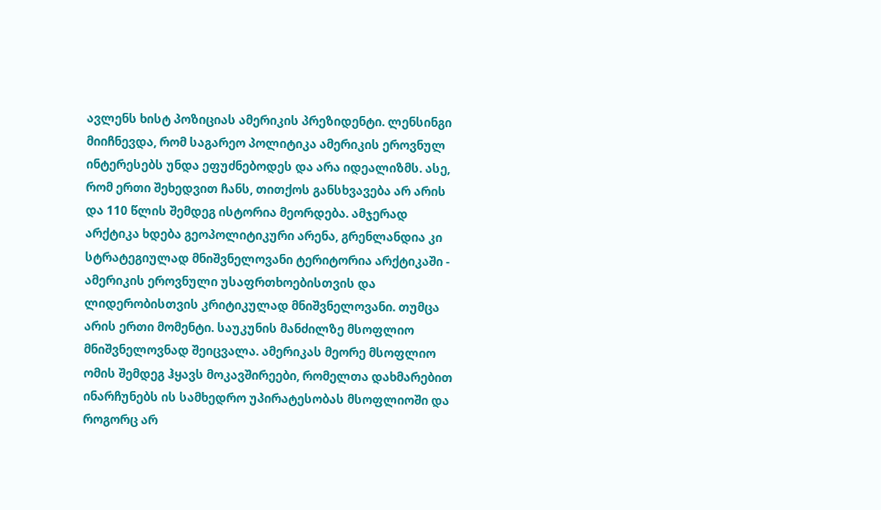ავლენს ხისტ პოზიციას ამერიკის პრეზიდენტი. ლენსინგი მიიჩნევდა, რომ საგარეო პოლიტიკა ამერიკის ეროვნულ ინტერესებს უნდა ეფუძნებოდეს და არა იდეალიზმს. ასე, რომ ერთი შეხედვით ჩანს, თითქოს განსხვავება არ არის და 110 წლის შემდეგ ისტორია მეორდება. ამჯერად არქტიკა ხდება გეოპოლიტიკური არენა, გრენლანდია კი სტრატეგიულად მნიშვნელოვანი ტერიტორია არქტიკაში - ამერიკის ეროვნული უსაფრთხოებისთვის და ლიდერობისთვის კრიტიკულად მნიშვნელოვანი. თუმცა არის ერთი მომენტი. საუკუნის მანძილზე მსოფლიო მნიშვნელოვნად შეიცვალა. ამერიკას მეორე მსოფლიო ომის შემდეგ ჰყავს მოკავშირეები, რომელთა დახმარებით ინარჩუნებს ის სამხედრო უპირატესობას მსოფლიოში და როგორც არ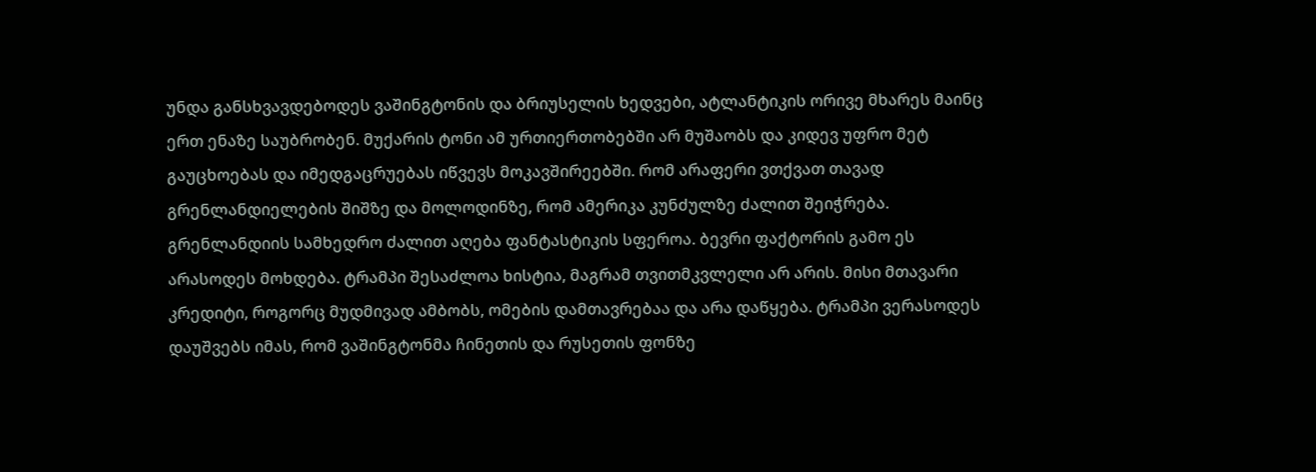უნდა განსხვავდებოდეს ვაშინგტონის და ბრიუსელის ხედვები, ატლანტიკის ორივე მხარეს მაინც ერთ ენაზე საუბრობენ. მუქარის ტონი ამ ურთიერთობებში არ მუშაობს და კიდევ უფრო მეტ გაუცხოებას და იმედგაცრუებას იწვევს მოკავშირეებში. რომ არაფერი ვთქვათ თავად გრენლანდიელების შიშზე და მოლოდინზე, რომ ამერიკა კუნძულზე ძალით შეიჭრება.
გრენლანდიის სამხედრო ძალით აღება ფანტასტიკის სფეროა. ბევრი ფაქტორის გამო ეს არასოდეს მოხდება. ტრამპი შესაძლოა ხისტია, მაგრამ თვითმკვლელი არ არის. მისი მთავარი კრედიტი, როგორც მუდმივად ამბობს, ომების დამთავრებაა და არა დაწყება. ტრამპი ვერასოდეს დაუშვებს იმას, რომ ვაშინგტონმა ჩინეთის და რუსეთის ფონზე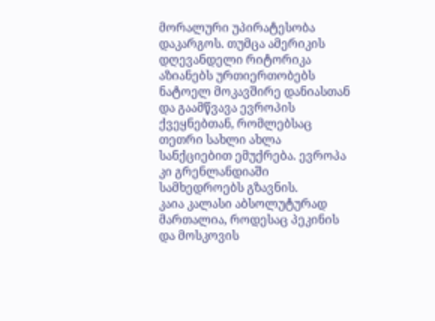მორალური უპირატესობა დაკარგოს. თუმცა ამერიკის დღევანდელი რიტორიკა აზიანებს ურთიერთობებს ნატოელ მოკავშირე დანიასთან და გაამწვავა ევროპის ქვეყნებთან, რომლებსაც თეთრი სახლი ახლა სანქციებით ემუქრება. ევროპა კი გრენლანდიაში სამხედროებს გზავნის.
კაია კალასი აბსოლუტურად მართალია, როდესაც პეკინის და მოსკოვის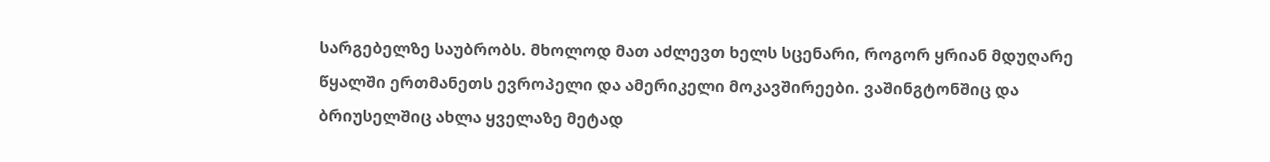სარგებელზე საუბრობს. მხოლოდ მათ აძლევთ ხელს სცენარი, როგორ ყრიან მდუღარე წყალში ერთმანეთს ევროპელი და ამერიკელი მოკავშირეები. ვაშინგტონშიც და ბრიუსელშიც ახლა ყველაზე მეტად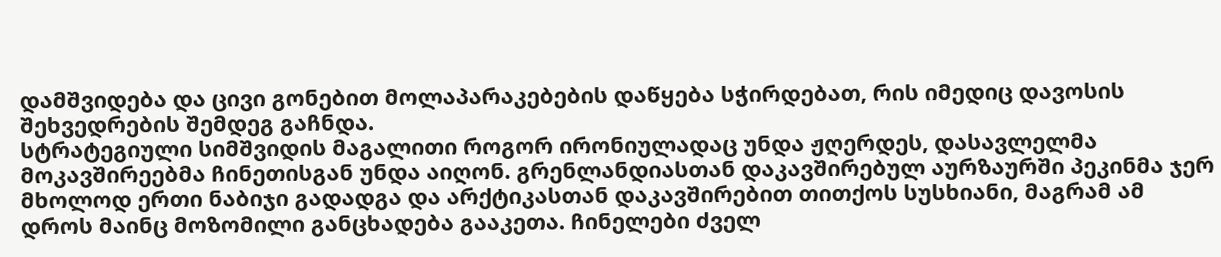დამშვიდება და ცივი გონებით მოლაპარაკებების დაწყება სჭირდებათ, რის იმედიც დავოსის შეხვედრების შემდეგ გაჩნდა.
სტრატეგიული სიმშვიდის მაგალითი როგორ ირონიულადაც უნდა ჟღერდეს, დასავლელმა მოკავშირეებმა ჩინეთისგან უნდა აიღონ. გრენლანდიასთან დაკავშირებულ აურზაურში პეკინმა ჯერ მხოლოდ ერთი ნაბიჯი გადადგა და არქტიკასთან დაკავშირებით თითქოს სუსხიანი, მაგრამ ამ დროს მაინც მოზომილი განცხადება გააკეთა. ჩინელები ძველ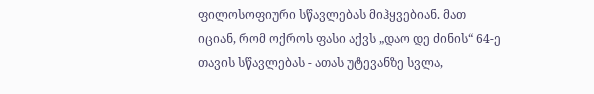ფილოსოფიური სწავლებას მიჰყვებიან. მათ იციან, რომ ოქროს ფასი აქვს „დაო დე ძინის“ 64-ე თავის სწავლებას - ათას უტევანზე სვლა,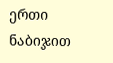ერთი ნაბიჯით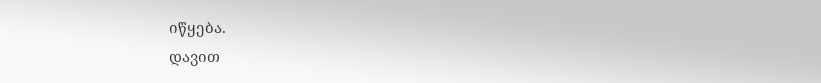იწყება.
დავით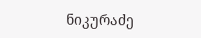ნიკურაძე